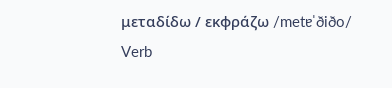μεταδίδω / εκφράζω /metɐˈðiðo/ Verb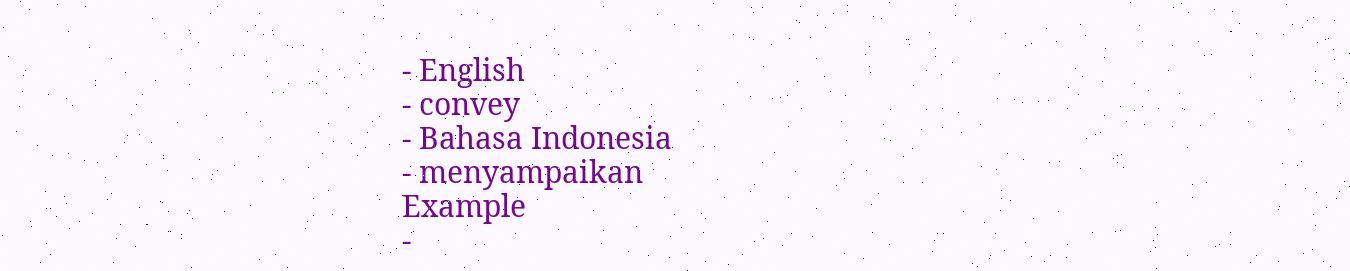- English
- convey
- Bahasa Indonesia
- menyampaikan
Example
-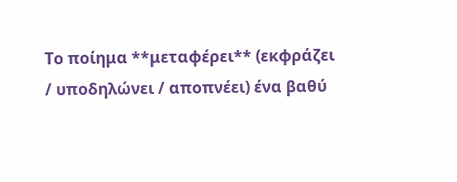Το ποίημα **μεταφέρει** (εκφράζει / υποδηλώνει / αποπνέει) ένα βαθύ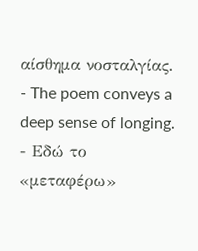αίσθημα νοσταλγίας.
- The poem conveys a deep sense of longing.
- Εδώ το «μεταφέρω»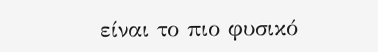είναι το πιο φυσικό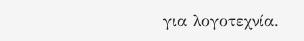για λογοτεχνία.